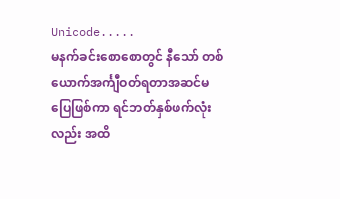Unicode.....
မနက်ခင်းစောစောတွင် နီသော် တစ်ယောက်အင်္ကျီဝတ်ရတာအဆင်မပြေဖြစ်ကာ ရင်ဘတ်နှစ်ဖက်လုံးလည်း အထိ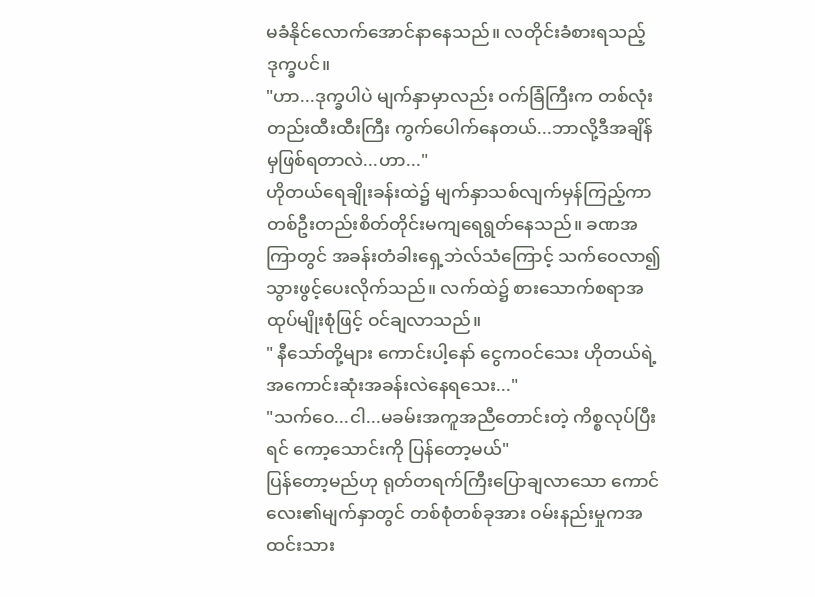မခံနိုင်လောက်အောင်နာနေသည်။ လတိုင်းခံစားရသည့်ဒုက္ခပင်။
"ဟာ...ဒုက္ခပါပဲ မျက်နှာမှာလည်း ဝက်ခြံကြီးက တစ်လုံးတည်းထီးထီးကြီး ကွက်ပေါက်နေတယ်...ဘာလို့ဒီအချိန်မှဖြစ်ရတာလဲ...ဟာ..."
ဟိုတယ်ရေချိုးခန်းထဲ၌ မျက်နှာသစ်လျက်မှန်ကြည့်ကာ တစ်ဦးတည်းစိတ်တိုင်းမကျရေရွတ်နေသည်။ ခဏအကြာတွင် အခန်းတံခါးရှေ့ဘဲလ်သံကြောင့် သက်ဝေလာ၍ သွားဖွင့်ပေးလိုက်သည်။ လက်ထဲ၌ စားသောက်စရာအထုပ်မျိုးစုံဖြင့် ဝင်ချလာသည်။
" နီသော်တို့များ ကောင်းပါ့နော် ငွေကဝင်သေး ဟိုတယ်ရဲ့အကောင်းဆုံးအခန်းလဲနေရသေး..."
"သက်ဝေ...ငါ...မခမ်းအကူအညီတောင်းတဲ့ ကိစ္စလုပ်ပြီးရင် ကော့သောင်းကို ပြန်တော့မယ်"
ပြန်တော့မည်ဟု ရုတ်တရက်ကြီးပြောချလာသော ကောင်လေး၏မျက်နှာတွင် တစ်စုံတစ်ခုအား ဝမ်းနည်းမှုကအထင်းသား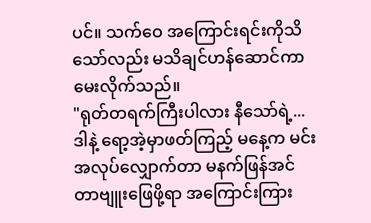ပင်။ သက်ဝေ အကြောင်းရင်းကိုသိသော်လည်း မသိချင်ဟန်ဆောင်ကာ မေးလိုက်သည်။
"ရုတ်တရက်ကြီးပါလား နီသော်ရဲ့... ဒါနဲ့ ရော့အဲ့မှာဖတ်ကြည့် မနေ့က မင်းအလုပ်လျှောက်တာ မနက်ဖြန်အင်တာဗျူးဖြေဖို့ရာ အကြောင်းကြား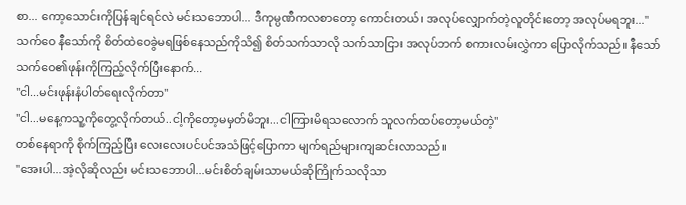စာ... ကော့သောင်းကိုပြန်ချင်ရင်လဲ မင်းသဘောပါ... ဒီကုမ္ပဏီကလစာတော့ ကောင်းတယ်၊ အလုပ်လျှောက်တဲ့လူတိုင်းတော့ အလုပ်မရဘူး..."
သက်ဝေ နီသော်ကို စိတ်ထဲဝေခွဲမရဖြစ်နေသည်ကိုသိ၍ စိတ်သက်သာလို သက်သာငြား အလုပ်ဘက် စကားလမ်းလွှဲကာ ပြောလိုက်သည်။ နီသော် သက်ဝေ၏ဖုန်းကိုကြည့်လိုက်ပြီးနောက်...
"ငါ...မင်းဖုန်းနံပါတ်ရေးလိုက်တာ"
"ငါ...မနေ့ကသူ့ကိုတွေ့လိုက်တယ်..ငါ့ကိုတော့မမှတ်မိဘူး...ငါကြားမိရသလောက် သူလက်ထပ်တော့မယ်တဲ့"
တစ်နေရာကို စိုက်ကြည့်ပြီး လေးလေးပင်ပင်အသံဖြင့်ပြောကာ မျက်ရည်များကျဆင်းလာသည်။
"အေးပါ...အဲ့လိုဆိုလည်း မင်းသဘောပါ...မင်းစိတ်ချမ်းသာမယ်ဆိုကြိုက်သလိုသာ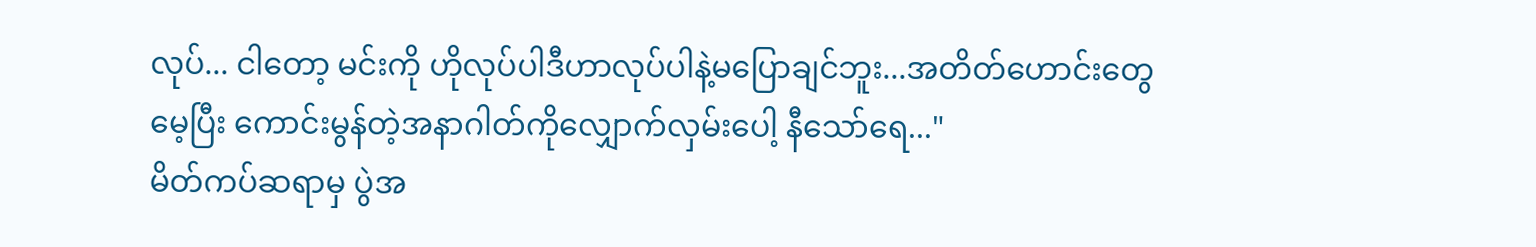လုပ်... ငါတော့ မင်းကို ဟိုလုပ်ပါဒီဟာလုပ်ပါနဲ့မပြောချင်ဘူး...အတိတ်ဟောင်းတွေမေ့ပြီး ကောင်းမွန်တဲ့အနာဂါတ်ကိုလျှောက်လှမ်းပေါ့ နီသော်ရေ..."
မိတ်ကပ်ဆရာမှ ပွဲအ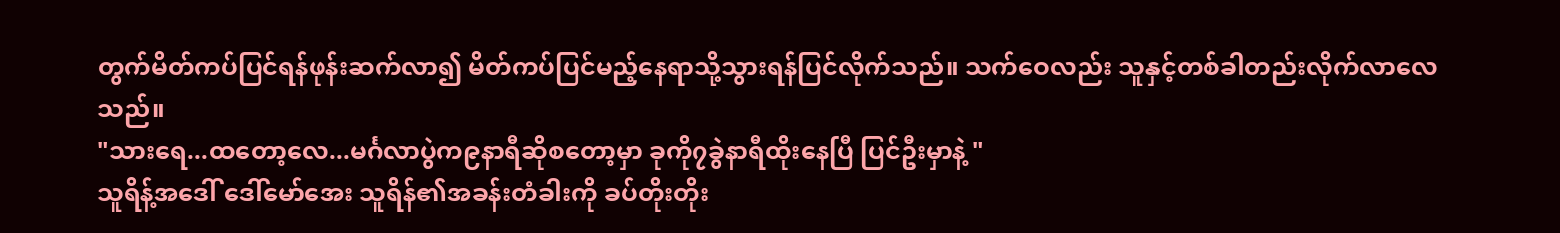တွက်မိတ်ကပ်ပြင်ရန်ဖုန်းဆက်လာ၍ မိတ်ကပ်ပြင်မည့်နေရာသို့သွားရန်ပြင်လိုက်သည်။ သက်ဝေလည်း သူနှင့်တစ်ခါတည်းလိုက်လာလေသည်။
"သားရေ...ထတော့လေ...မင်္ဂလာပွဲက၉နာရီဆိုစတော့မှာ ခုကို၇ခွဲနာရီထိုးနေပြီ ပြင်ဦးမှာနဲ့ "
သူရိန့်အဒေါ် ဒေါ်မော်အေး သူရိန်၏အခန်းတံခါးကို ခပ်တိုးတိုး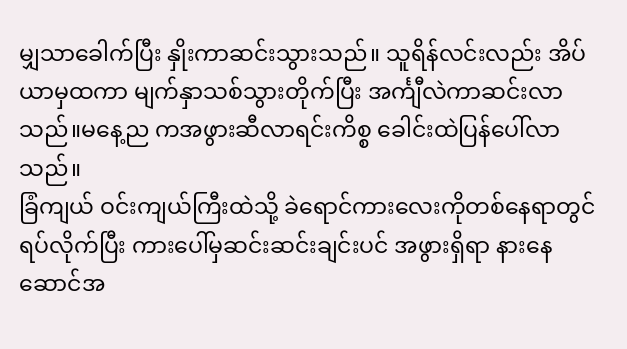မျှသာခေါက်ပြီး နှိုးကာဆင်းသွားသည်။ သူရိန်လင်းလည်း အိပ်ယာမှထကာ မျက်နှာသစ်သွားတိုက်ပြီး အင်္ကျီလဲကာဆင်းလာသည်။မနေ့ည ကအဖွားဆီလာရင်းကိစ္စ ခေါင်းထဲပြန်ပေါ်လာသည်။
ခြံကျယ် ဝင်းကျယ်ကြီးထဲသို့ ခဲရောင်ကားလေးကိုတစ်နေရာတွင်ရပ်လိုက်ပြီး ကားပေါ်မှဆင်းဆင်းချင်းပင် အဖွားရှိရာ နားနေဆောင်အ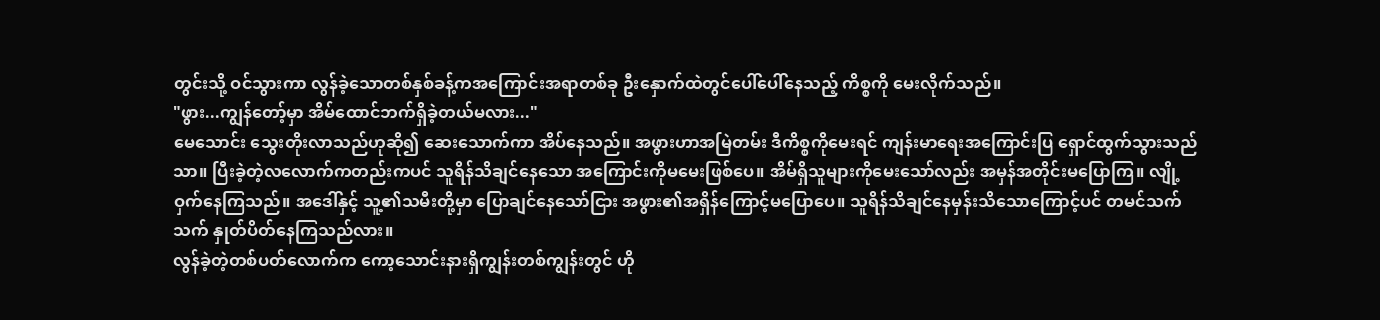တွင်းသို့ ဝင်သွားကာ လွန်ခဲ့သောတစ်နှစ်ခန့်ကအကြောင်းအရာတစ်ခု ဦးနှောက်ထဲတွင်ပေါ်ပေါ်နေသည့် ကိစ္စကို မေးလိုက်သည်။
"ဖွား...ကျွန်တော့်မှာ အိမ်ထောင်ဘက်ရှိခဲ့တယ်မလား..."
မေသောင်း သွေးတိုးလာသည်ဟုဆို၍ ဆေးသောက်ကာ အိပ်နေသည်။ အဖွားဟာအမြဲတမ်း ဒီကိစ္စကိုမေးရင် ကျန်းမာရေးအကြောင်းပြ ရှောင်ထွက်သွားသည်သာ။ ပြီးခဲ့တဲ့လလောက်ကတည်းကပင် သူရိန်သိချင်နေသော အကြောင်းကိုမမေးဖြစ်ပေ။ အိမ်ရှိသူများကိုမေးသော်လည်း အမှန်အတိုင်းမပြောကြ။ လျို့ဝှက်နေကြသည်။ အဒေါ်နှင့် သူ့၏သမီးတို့မှာ ပြောချင်နေသော်ငြား အဖွား၏အရှိန်ကြောင့်မပြောပေ။ သူရိန်သိချင်နေမှန်းသိသောကြောင့်ပင် တမင်သက်သက် နှုတ်ပိတ်နေကြသည်လား။
လွန်ခဲ့တဲ့တစ်ပတ်လောက်က ကော့သောင်းနားရှိကျွန်းတစ်ကျွန်းတွင် ဟို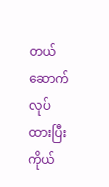တယ်ဆောက်လုပ်ထားပြီး ကိုယ်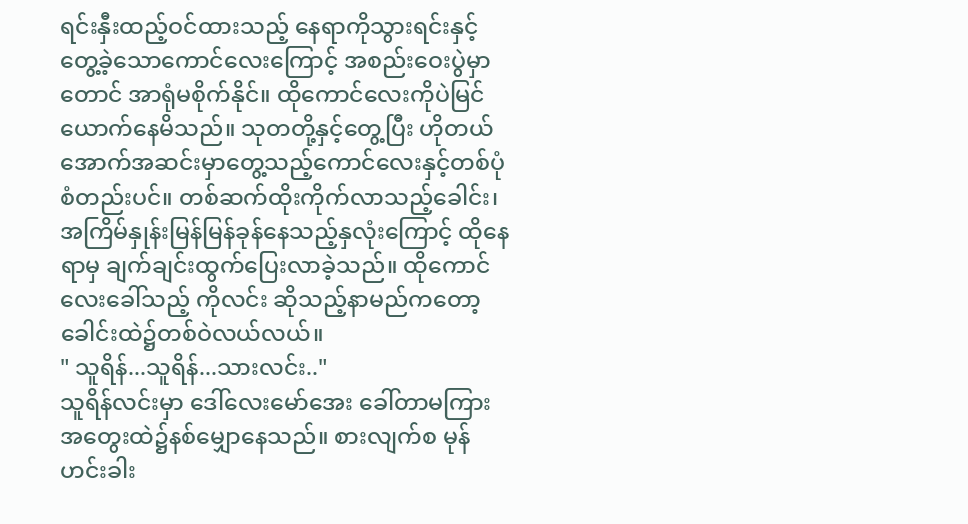ရင်းနှီးထည့်ဝင်ထားသည့် နေရာကိုသွားရင်းနှင့် တွေ့ခဲ့သောကောင်လေးကြောင့် အစည်းဝေးပွဲမှာတောင် အာရုံမစိုက်နိုင်။ ထိုကောင်လေးကိုပဲမြင်ယောက်နေမိသည်။ သုတတို့နှင့်တွေ့ပြီး ဟိုတယ်အောက်အဆင်းမှာတွေ့သည့်ကောင်လေးနှင့်တစ်ပုံစံတည်းပင်။ တစ်ဆက်ထိုးကိုက်လာသည့်ခေါင်း၊ အကြိမ်နှုန်းမြန်မြန်ခုန်နေသည့်နှလုံးကြောင့် ထိုနေရာမှ ချက်ချင်းထွက်ပြေးလာခဲ့သည်။ ထိုကောင်လေးခေါ်သည့် ကိုလင်း ဆိုသည့်နာမည်ကတော့ ခေါင်းထဲ၌တစ်ဝဲလယ်လယ်။
" သူရိန်...သူရိန်...သားလင်း.."
သူရိန်လင်းမှာ ဒေါ်လေးမော်အေး ခေါ်တာမကြား အတွေးထဲ၌နစ်မျှောနေသည်။ စားလျက်စ မုန်ဟင်းခါး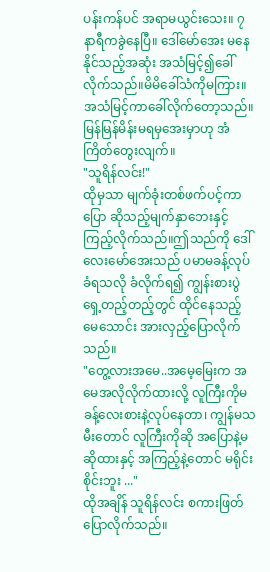ပန်းကန်ပင် အရာမယွင်းသေး။ ၇နာရီကခွဲနေပြီ။ ဒေါ်မော်အေး မနေနိုင်သည့်အဆုံး အသံမြင့်၍ခေါ်လိုက်သည်။မိမိခေါ်သံကိုမကြား။အသံမြင့်ကာခေါ်လိုက်တော့သည်။ မြန်မြန်မိန်းမရမှအေးမှာဟု အံကြိတ်တွေးလျက်။
"သူရိန်လင်း!"
ထိုမှသာ မျက်ခုံးတစ်ဖက်ပင့်ကာ ပြော ဆိုသည့်မျက်နှာဘေးနှင့် ကြည့်လိုက်သည်။ဤသည်ကို ဒေါ်လေးမော်အေးသည် ပမာမခန့်လုပ်ခံရသလို ခံလိုက်ရ၍ ကျွန်းစားပွဲရှေ့တည့်တည့်တွင် ထိုင်နေသည့် မေသောင်း အားလှည့်ပြောလိုက်သည်။
"တွေ့လားအမေ..အမေ့မြေးက အမေအလိုလိုက်ထားလို့ လူကြီးကိုမခန့်လေးစားနဲ့လုပ်နေတာ၊ ကျွန်မသမီးတောင် လူကြီးကိုဆို အပြောနဲ့မဆိုထားနှင့် အကြည့်နဲ့တောင် မရိုင်းစိုင်းဘူး ..."
ထိုအချိန် သူရိန်လင်း စကားဖြတ်ပြောလိုက်သည်။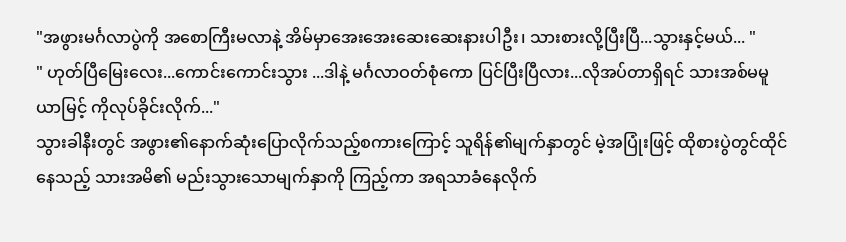"အဖွားမင်္ဂလာပွဲကို အစောကြီးမလာနဲ့ အိမ်မှာအေးအေးဆေးဆေးနားပါဦး၊ သားစားလို့ပြီးပြီ...သွားနှင့်မယ်... "
" ဟုတ်ပြီမြေးလေး...ကောင်းကောင်းသွား ...ဒါနဲ့ မင်္ဂလာဝတ်စုံကော ပြင်ပြီးပြီလား...လိုအပ်တာရှိရင် သားအစ်မမူယာမြင့် ကိုလုပ်ခိုင်းလိုက်..."
သွားခါနီးတွင် အဖွား၏နောက်ဆုံးပြောလိုက်သည့်စကားကြောင့် သူရိန်၏မျက်နှာတွင် မဲ့အပြုံးဖြင့် ထိုစားပွဲတွင်ထိုင်နေသည့် သားအမိ၏ မည်းသွားသောမျက်နှာကို ကြည့်ကာ အရသာခံနေလိုက်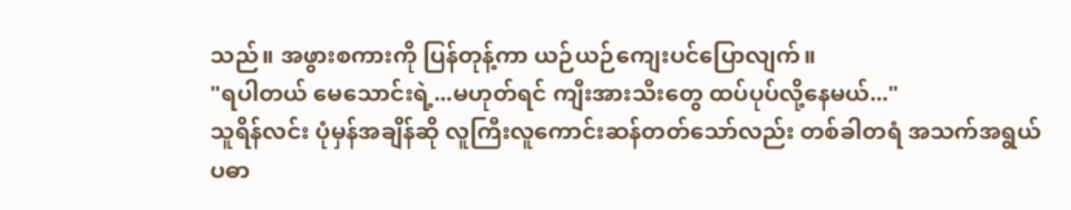သည်။ အဖွားစကားကို ပြန်တုန့်ကာ ယဉ်ယဉ်ကျေးပင်ပြောလျက်။
"ရပါတယ် မေသောင်းရဲ့...မဟုတ်ရင် ကျီးအားသီးတွေ ထပ်ပုပ်လို့နေမယ်..."
သူရိန်လင်း ပုံမှန်အချိန်ဆို လူကြီးလူကောင်းဆန်တတ်သော်လည်း တစ်ခါတရံ အသက်အရွယ်ပဓာ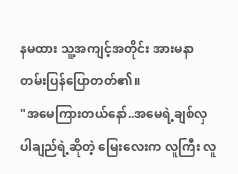နမထား သူ့အကျင့်အတိုင်း အားမနာတမ်းပြန်ပြောတတ်၏။
"အမေကြားတယ်နော်..အမေရဲ့ချစ်လှပါချည်ရဲ့ဆိုတဲ့ မြေးလေးက လူကြီး လူ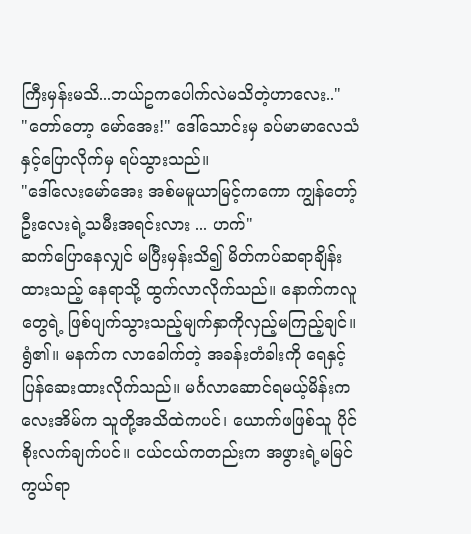ကြီးမှန်းမသိ...ဘယ်ဥကပေါက်လဲမသိတဲ့ဟာလေး.."
"တော်တော့ မော်အေး!" ဒေါ်သောင်းမှ ခပ်မာမာလေသံနှင့်ပြောလိုက်မှ ရပ်သွားသည်။
"ဒေါ်လေးမော်အေး အစ်မမူယာမြင့်ကကော ကျွန်တော့်ဦးလေးရဲ့သမီးအရင်းလား ... ဟက်"
ဆက်ပြောနေလျှင် မပြီးမှန်းသိ၍ မိတ်ကပ်ဆရာချိန်းထားသည့် နေရာသို့ ထွက်လာလိုက်သည်။ နောက်ကလူတွေရဲ့ ဖြစ်ပျက်သွားသည့်မျက်နှာကိုလှည့်မကြည့်ချင်။ ရွံ၏။ မနက်က လာခေါက်တဲ့ အခန်းတံခါးကို ရေနှင့်ပြန်ဆေးထားလိုက်သည်။ မင်္ဂလာဆောင်ရမယ့်မိန်းကလေးအိမ်က သူတို့အသိထဲကပင်၊ ယောက်ဖဖြစ်သူ ပိုင်စိုးလက်ချက်ပင်။ ငယ်ငယ်ကတည်းက အဖွားရဲ့မမြင်ကွယ်ရာ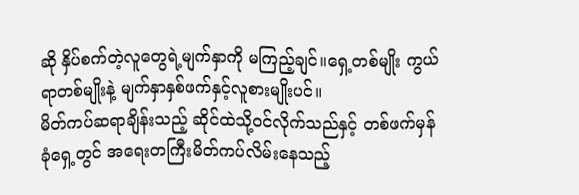ဆို နှိပ်စက်တဲ့လူတွေရဲ့မျက်နှာကို မကြည့်ချင်။ရှေ့တစ်မျိုး ကွယ်ရာတစ်မျိုးနဲ့ မျက်နှာနှစ်ဖက်နှင့်လူစားမျိုးပင်။
မိတ်ကပ်ဆရာချိန်းသည့် ဆိုင်ထဲသို့ဝင်လိုက်သည်နှင့် တစ်ဖက်မှန်ခုံရှေ့တွင် အရေးတကြီးမိတ်ကပ်လိမ်းနေသည့်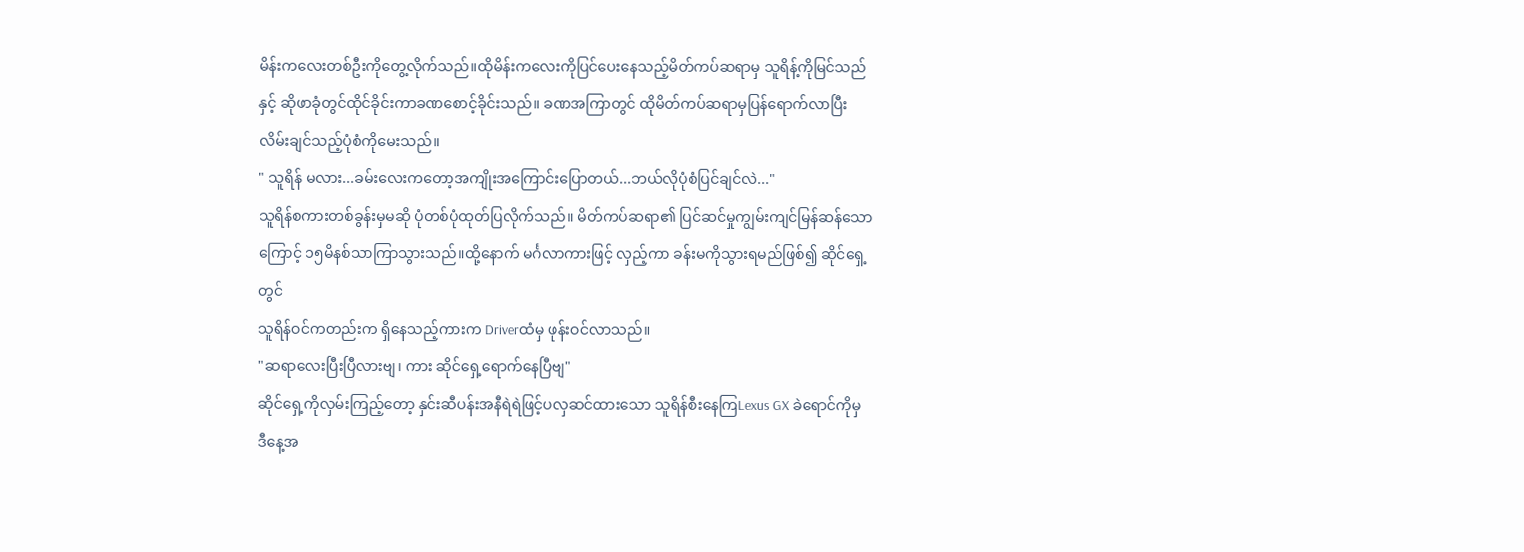မိန်းကလေးတစ်ဦးကိုတွေ့လိုက်သည်။ထိုမိန်းကလေးကိုပြင်ပေးနေသည့်မိတ်ကပ်ဆရာမှ သူရိန့်ကိုမြင်သည်နှင့် ဆိုဖာခုံတွင်ထိုင်ခိုင်းကာခဏစောင့်ခိုင်းသည်။ ခဏအကြာတွင် ထိုမိတ်ကပ်ဆရာမှပြန်ရောက်လာပြီး လိမ်းချင်သည့်ပုံစံကိုမေးသည်။
" သူရိန် မလား...ခမ်းလေးကတော့အကျိုးအကြောင်းပြောတယ်...ဘယ်လိုပုံစံပြင်ချင်လဲ..."
သူရိန်စကားတစ်ခွန်းမှမဆို ပုံတစ်ပုံထုတ်ပြလိုက်သည်။ မိတ်ကပ်ဆရာ၏ ပြင်ဆင်မှုကျွမ်းကျင်မြန်ဆန်သောကြောင့် ၁၅မိနစ်သာကြာသွားသည်။ထို့နောက် မင်္ဂလာကားဖြင့် လှည့်ကာ ခန်းမကိုသွားရမည်ဖြစ်၍ ဆိုင်ရှေ့တွင်
သူရိန်ဝင်ကတည်းက ရှိနေသည့်ကားက Driverထံမှ ဖုန်းဝင်လာသည်။
"ဆရာလေးပြီးပြီလားဗျ၊ ကား ဆိုင်ရှေ့ရောက်နေပြီဗျ"
ဆိုင်ရှေ့ကိုလှမ်းကြည့်တော့ နှင်းဆီပန်းအနီရဲရဲဖြင့်ပလှဆင်ထားသော သူရိန်စီးနေကြLexus GX ခဲရောင်ကိုမှ ဒီနေ့အ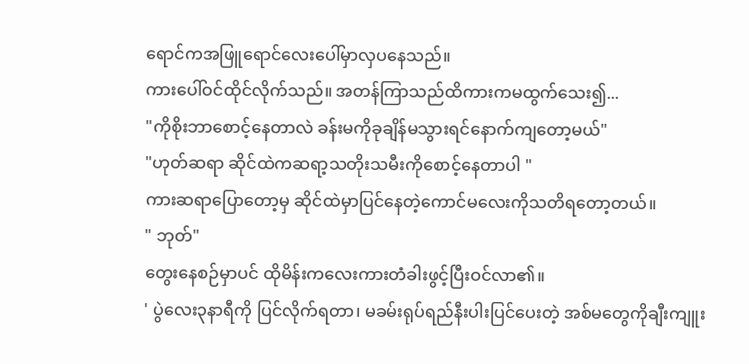ရောင်ကအဖြူရောင်လေးပေါ်မှာလှပနေသည်။
ကားပေါ်ဝင်ထိုင်လိုက်သည်။ အတန်ကြာသည်ထိကားကမထွက်သေး၍...
"ကိုစိုးဘာစောင့်နေတာလဲ ခန်းမကိုခုချိန်မသွားရင်နောက်ကျတော့မယ်"
"ဟုတ်ဆရာ ဆိုင်ထဲကဆရာ့သတိုးသမီးကိုစောင့်နေတာပါ "
ကားဆရာပြောတော့မှ ဆိုင်ထဲမှာပြင်နေတဲ့ကောင်မလေးကိုသတိရတော့တယ်။
" ဘုတ်"
တွေးနေစဉ်မှာပင် ထိုမိန်းကလေးကားတံခါးဖွင့်ပြီးဝင်လာ၏။
' ပွဲလေး၃နာရီကို ပြင်လိုက်ရတာ၊ မခမ်းရုပ်ရည်နီးပါးပြင်ပေးတဲ့ အစ်မတွေကိုချီးကျူး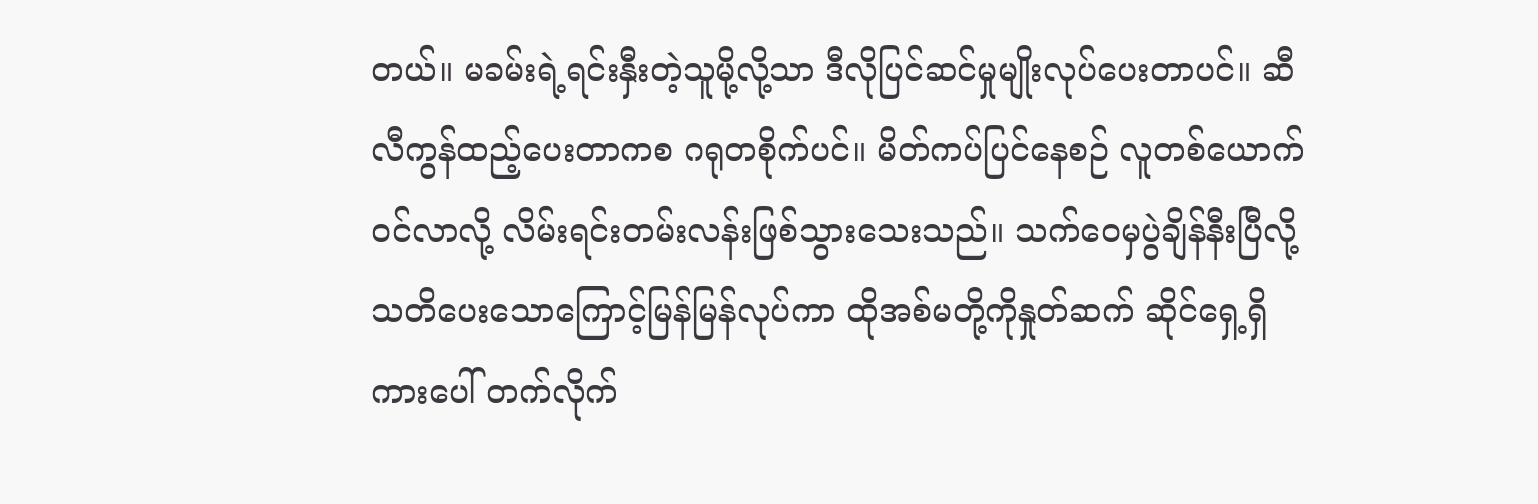တယ်။ မခမ်းရဲ့ရင်းနှီးတဲ့သူမို့လို့သာ ဒီလိုပြင်ဆင်မှုမျိုးလုပ်ပေးတာပင်။ ဆီလီကွန်ထည့်ပေးတာကစ ဂရုတစိုက်ပင်။ မိတ်ကပ်ပြင်နေစဉ် လူတစ်ယောက်ဝင်လာလို့ လိမ်းရင်းတမ်းလန်းဖြစ်သွားသေးသည်။ သက်ဝေမှပွဲချိန်နီးပြီလို့သတိပေးသောကြောင့်မြန်မြန်လုပ်ကာ ထိုအစ်မတို့ကိုနှုတ်ဆက် ဆိုင်ရှေ့ရှိကားပေါ် တက်လိုက်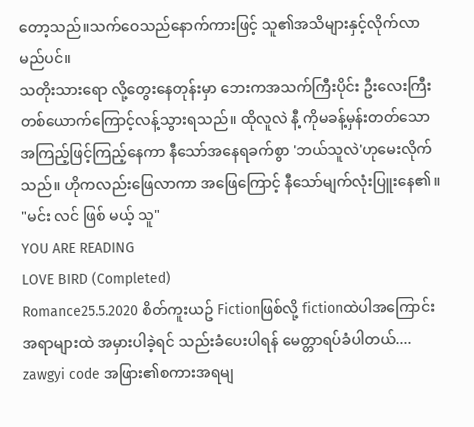တော့သည်။သက်ဝေသည်နောက်ကားဖြင့် သူ၏အသိများနှင့်လိုက်လာမည်ပင်။
သတိုးသားရော လို့တွေးနေတုန်းမှာ ဘေးကအသက်ကြီးပိုင်း ဦးလေးကြီးတစ်ယောက်ကြောင့်လန့်သွားရသည်။ ထိုလူလဲ နီ့ ကိုမခန့်မှန်းတတ်သောအကြည့်ဖြင့်ကြည့်နေကာ နီသော်အနေရခက်စွာ 'ဘယ်သူလဲ'ဟုမေးလိုက်သည်။ ဟိုကလည်းဖြေလာကာ အဖြေကြောင့် နီသော်မျက်လုံးပြူးနေ၏။
"မင်း လင် ဖြစ် မယ့် သူ"
YOU ARE READING
LOVE BIRD (Completed)
Romance25.5.2020 စိတ်ကူးယဥ် Fictionဖြစ်လို့ fictionထဲပါအကြောင်းအရာများထဲ အမှားပါခဲ့ရင် သည်းခံပေးပါရန် မေတ္တာရပ်ခံပါတယ်.... zawgyi code အဖြား၏စကားအရမျ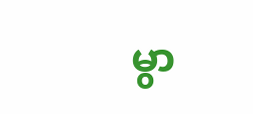မွာ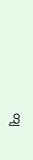တျ